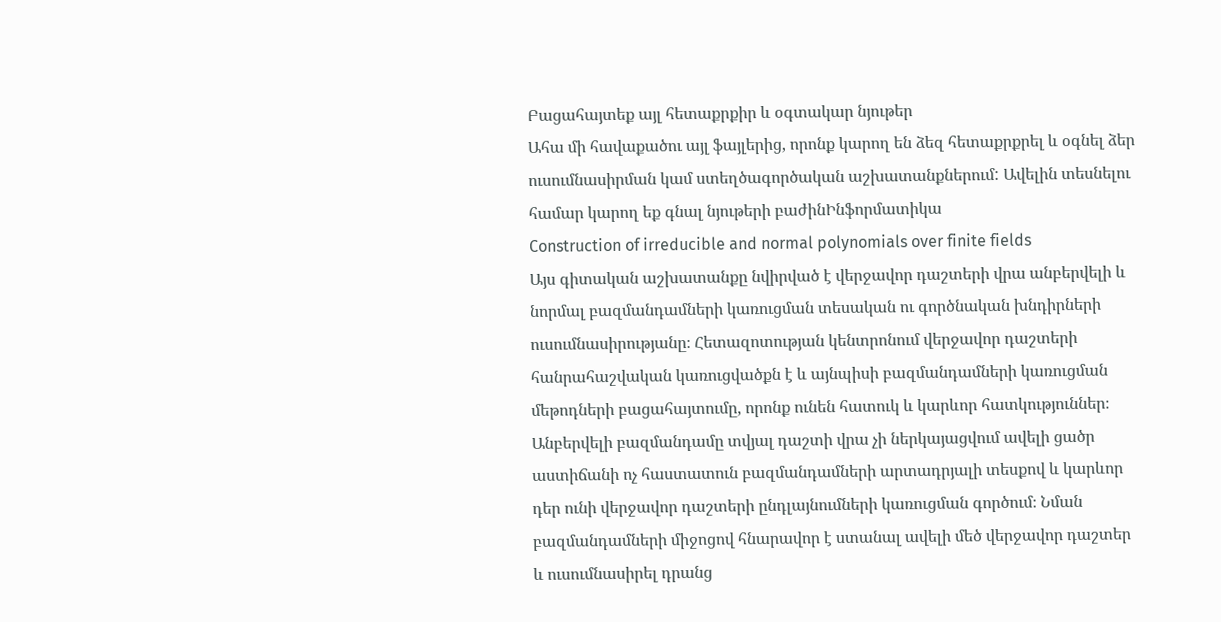Բացահայտեք այլ հետաքրքիր և օգտակար նյութեր
Ահա մի հավաքածու այլ ֆայլերից, որոնք կարող են ձեզ հետաքրքրել և օգնել ձեր ուսումնասիրման կամ ստեղծագործական աշխատանքներում: Ավելին տեսնելու համար կարող եք գնալ նյութերի բաժինԻնֆորմատիկա
Construction of irreducible and normal polynomials over finite fields
Այս գիտական աշխատանքը նվիրված է վերջավոր դաշտերի վրա անբերվելի և նորմալ բազմանդամների կառուցման տեսական ու գործնական խնդիրների ուսումնասիրությանը։ Հետազոտության կենտրոնում վերջավոր դաշտերի հանրահաշվական կառուցվածքն է և այնպիսի բազմանդամների կառուցման մեթոդների բացահայտումը, որոնք ունեն հատուկ և կարևոր հատկություններ։ Անբերվելի բազմանդամը տվյալ դաշտի վրա չի ներկայացվում ավելի ցածր աստիճանի ոչ հաստատուն բազմանդամների արտադրյալի տեսքով և կարևոր դեր ունի վերջավոր դաշտերի ընդլայնումների կառուցման գործում։ Նման բազմանդամների միջոցով հնարավոր է ստանալ ավելի մեծ վերջավոր դաշտեր և ուսումնասիրել դրանց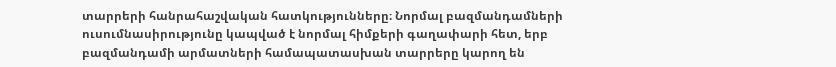տարրերի հանրահաշվական հատկությունները։ Նորմալ բազմանդամների ուսումնասիրությունը կապված է նորմալ հիմքերի գաղափարի հետ, երբ բազմանդամի արմատների համապատասխան տարրերը կարող են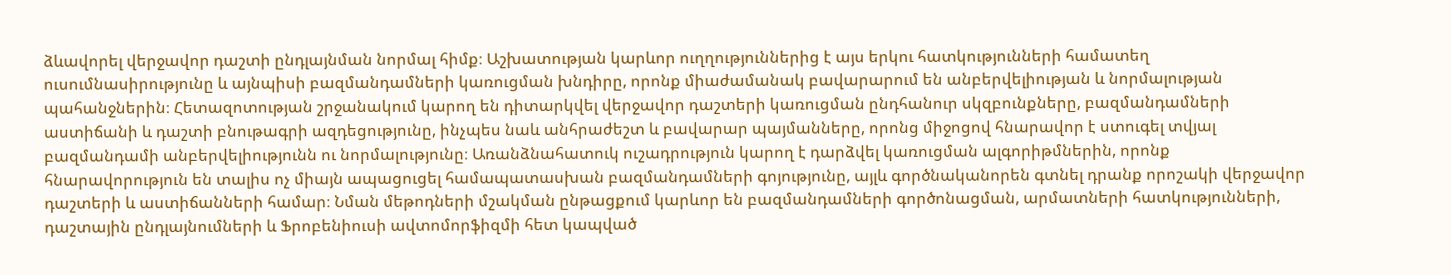ձևավորել վերջավոր դաշտի ընդլայնման նորմալ հիմք։ Աշխատության կարևոր ուղղություններից է այս երկու հատկությունների համատեղ ուսումնասիրությունը և այնպիսի բազմանդամների կառուցման խնդիրը, որոնք միաժամանակ բավարարում են անբերվելիության և նորմալության պահանջներին։ Հետազոտության շրջանակում կարող են դիտարկվել վերջավոր դաշտերի կառուցման ընդհանուր սկզբունքները, բազմանդամների աստիճանի և դաշտի բնութագրի ազդեցությունը, ինչպես նաև անհրաժեշտ և բավարար պայմանները, որոնց միջոցով հնարավոր է ստուգել տվյալ բազմանդամի անբերվելիությունն ու նորմալությունը։ Առանձնահատուկ ուշադրություն կարող է դարձվել կառուցման ալգորիթմներին, որոնք հնարավորություն են տալիս ոչ միայն ապացուցել համապատասխան բազմանդամների գոյությունը, այլև գործնականորեն գտնել դրանք որոշակի վերջավոր դաշտերի և աստիճանների համար։ Նման մեթոդների մշակման ընթացքում կարևոր են բազմանդամների գործոնացման, արմատների հատկությունների, դաշտային ընդլայնումների և Ֆրոբենիուսի ավտոմորֆիզմի հետ կապված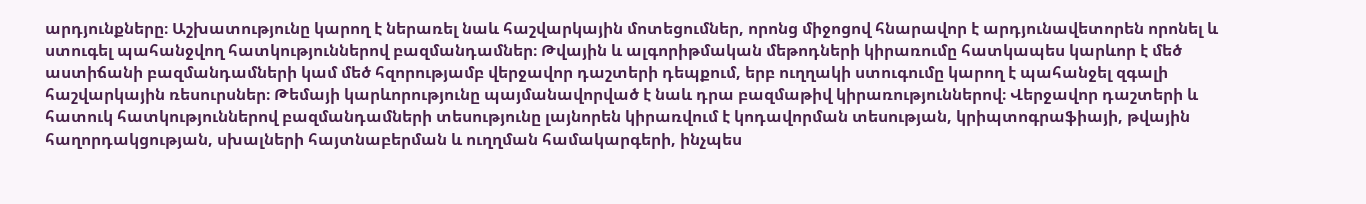արդյունքները։ Աշխատությունը կարող է ներառել նաև հաշվարկային մոտեցումներ, որոնց միջոցով հնարավոր է արդյունավետորեն որոնել և ստուգել պահանջվող հատկություններով բազմանդամներ։ Թվային և ալգորիթմական մեթոդների կիրառումը հատկապես կարևոր է մեծ աստիճանի բազմանդամների կամ մեծ հզորությամբ վերջավոր դաշտերի դեպքում, երբ ուղղակի ստուգումը կարող է պահանջել զգալի հաշվարկային ռեսուրսներ։ Թեմայի կարևորությունը պայմանավորված է նաև դրա բազմաթիվ կիրառություններով։ Վերջավոր դաշտերի և հատուկ հատկություններով բազմանդամների տեսությունը լայնորեն կիրառվում է կոդավորման տեսության, կրիպտոգրաֆիայի, թվային հաղորդակցության, սխալների հայտնաբերման և ուղղման համակարգերի, ինչպես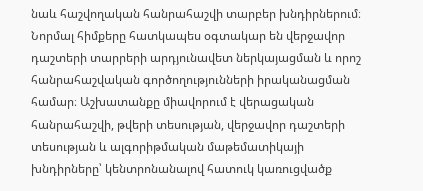նաև հաշվողական հանրահաշվի տարբեր խնդիրներում։ Նորմալ հիմքերը հատկապես օգտակար են վերջավոր դաշտերի տարրերի արդյունավետ ներկայացման և որոշ հանրահաշվական գործողությունների իրականացման համար։ Աշխատանքը միավորում է վերացական հանրահաշվի, թվերի տեսության, վերջավոր դաշտերի տեսության և ալգորիթմական մաթեմատիկայի խնդիրները՝ կենտրոնանալով հատուկ կառուցվածք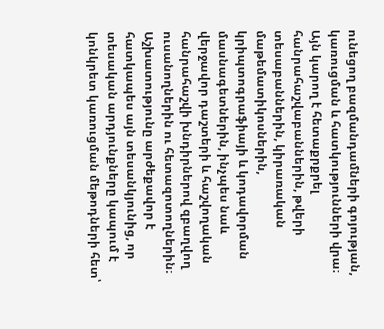ունեցող բազմանդամների գոյության, կառուցման և հատկությունների վրա։ Այն կարող է հետաքրքրել հանրահաշվաբաններին, թվերի տեսաբաններին, կիրառական մաթեմատիկոսներին, կրիպտոգրաֆիայի և կոդավորման մասնագետներին, ինչպես նաև վերջավոր դաշտերի և հաշվողական հանրահաշվի խնդիրներով զբաղվող ուսանողներին ու հետազոտողներին։ Աշխատությունը արժեքավոր է հատկապես այն տեսանկյունից, որ տեսական արդյունքները կապում է կոնկրետ կառուցման մեթոդների հետ՝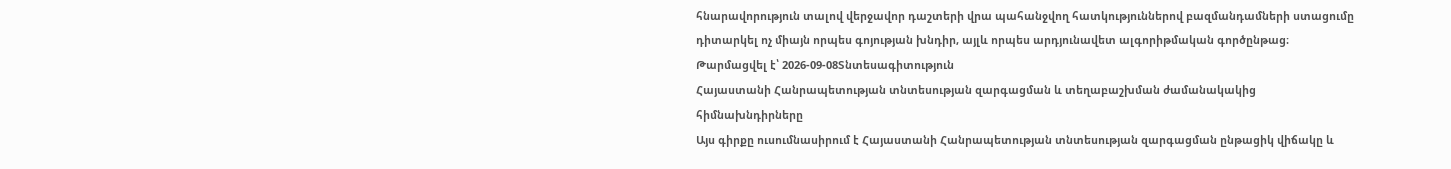հնարավորություն տալով վերջավոր դաշտերի վրա պահանջվող հատկություններով բազմանդամների ստացումը դիտարկել ոչ միայն որպես գոյության խնդիր, այլև որպես արդյունավետ ալգորիթմական գործընթաց։
Թարմացվել է՝ 2026-09-08Տնտեսագիտություն
Հայաստանի Հանրապետության տնտեսության զարգացման և տեղաբաշխման ժամանակակից հիմնախնդիրները
Այս գիրքը ուսումնասիրում է Հայաստանի Հանրապետության տնտեսության զարգացման ընթացիկ վիճակը և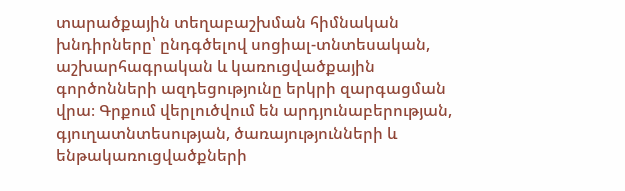տարածքային տեղաբաշխման հիմնական խնդիրները՝ ընդգծելով սոցիալ-տնտեսական, աշխարհագրական և կառուցվածքային գործոնների ազդեցությունը երկրի զարգացման վրա։ Գրքում վերլուծվում են արդյունաբերության, գյուղատնտեսության, ծառայությունների և ենթակառուցվածքների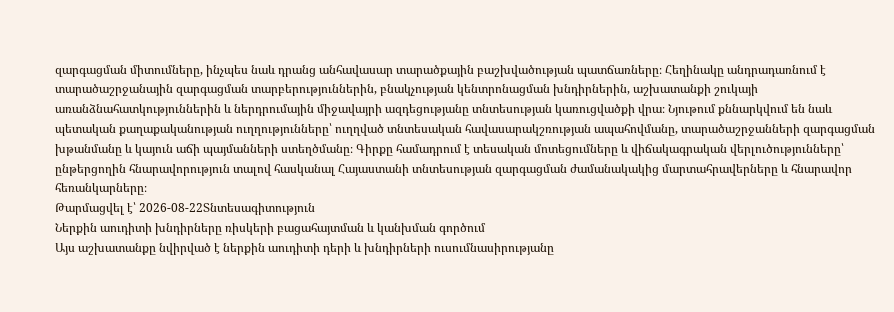զարգացման միտումները, ինչպես նաև դրանց անհավասար տարածքային բաշխվածության պատճառները։ Հեղինակը անդրադառնում է տարածաշրջանային զարգացման տարբերություններին, բնակչության կենտրոնացման խնդիրներին, աշխատանքի շուկայի առանձնահատկություններին և ներդրումային միջավայրի ազդեցությանը տնտեսության կառուցվածքի վրա։ Նյութում քննարկվում են նաև պետական քաղաքականության ուղղությունները՝ ուղղված տնտեսական հավասարակշռության ապահովմանը, տարածաշրջանների զարգացման խթանմանը և կայուն աճի պայմանների ստեղծմանը։ Գիրքը համադրում է տեսական մոտեցումները և վիճակագրական վերլուծությունները՝ ընթերցողին հնարավորություն տալով հասկանալ Հայաստանի տնտեսության զարգացման ժամանակակից մարտահրավերները և հնարավոր հեռանկարները։
Թարմացվել է՝ 2026-08-22Տնտեսագիտություն
Ներքին աուդիտի խնդիրները ռիսկերի բացահայտման և կանխման գործում
Այս աշխատանքը նվիրված է ներքին աուդիտի դերի և խնդիրների ուսումնասիրությանը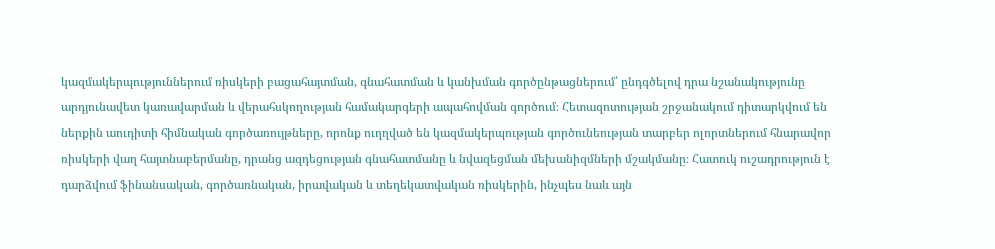կազմակերպություններում ռիսկերի բացահայտման, գնահատման և կանխման գործընթացներում՝ ընդգծելով դրա նշանակությունը արդյունավետ կառավարման և վերահսկողության համակարգերի ապահովման գործում։ Հետազոտության շրջանակում դիտարկվում են ներքին աուդիտի հիմնական գործառույթները, որոնք ուղղված են կազմակերպության գործունեության տարբեր ոլորտներում հնարավոր ռիսկերի վաղ հայտնաբերմանը, դրանց ազդեցության գնահատմանը և նվազեցման մեխանիզմների մշակմանը։ Հատուկ ուշադրություն է դարձվում ֆինանսական, գործառնական, իրավական և տեղեկատվական ռիսկերին, ինչպես նաև այն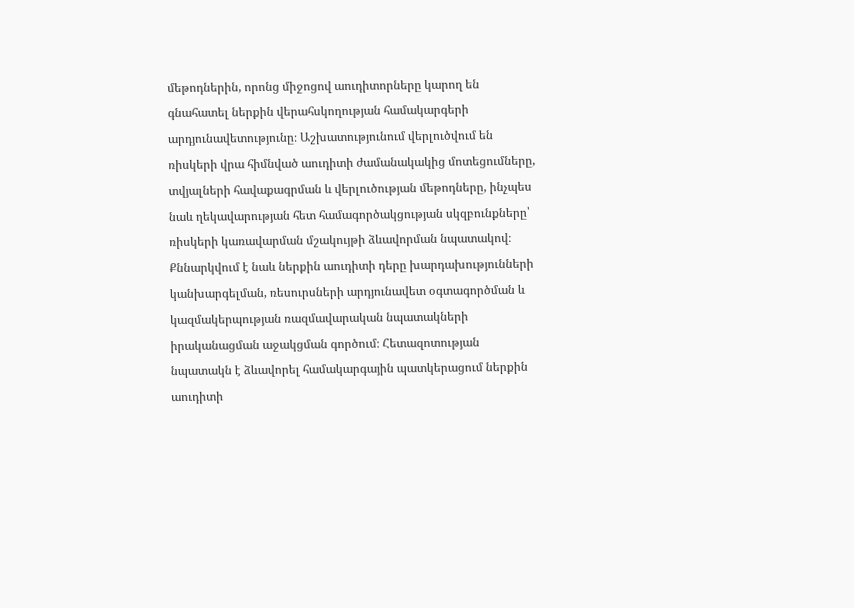մեթոդներին, որոնց միջոցով աուդիտորները կարող են գնահատել ներքին վերահսկողության համակարգերի արդյունավետությունը։ Աշխատությունում վերլուծվում են ռիսկերի վրա հիմնված աուդիտի ժամանակակից մոտեցումները, տվյալների հավաքագրման և վերլուծության մեթոդները, ինչպես նաև ղեկավարության հետ համագործակցության սկզբունքները՝ ռիսկերի կառավարման մշակույթի ձևավորման նպատակով։ Քննարկվում է նաև ներքին աուդիտի դերը խարդախությունների կանխարգելման, ռեսուրսների արդյունավետ օգտագործման և կազմակերպության ռազմավարական նպատակների իրականացման աջակցման գործում։ Հետազոտության նպատակն է ձևավորել համակարգային պատկերացում ներքին աուդիտի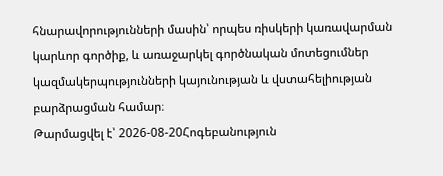հնարավորությունների մասին՝ որպես ռիսկերի կառավարման կարևոր գործիք, և առաջարկել գործնական մոտեցումներ կազմակերպությունների կայունության և վստահելիության բարձրացման համար։
Թարմացվել է՝ 2026-08-20Հոգեբանություն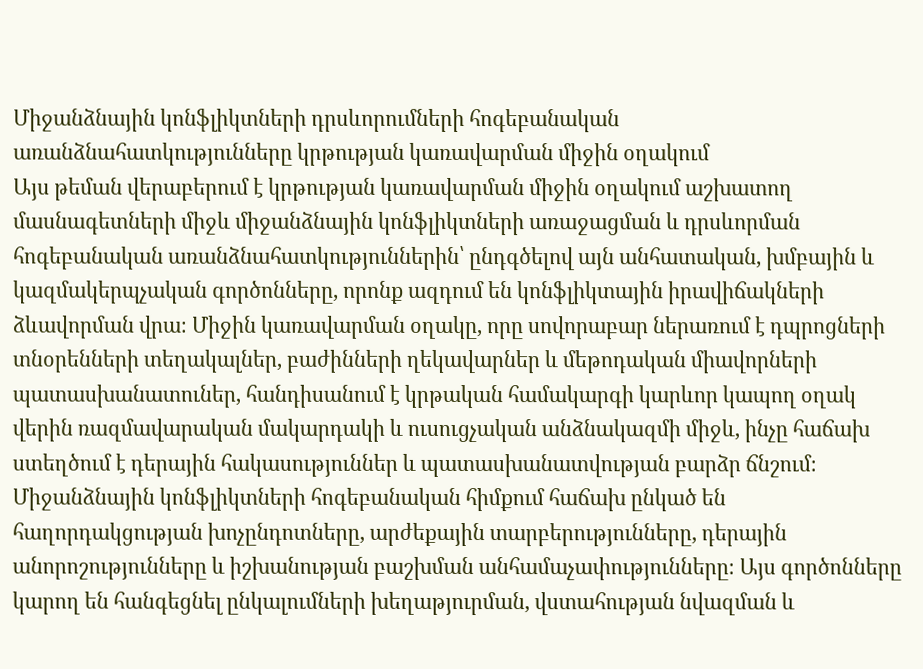Միջանձնային կոնֆլիկտների դրսևորումների հոգեբանական առանձնահատկությունները կրթության կառավարման միջին օղակում
Այս թեման վերաբերում է կրթության կառավարման միջին օղակում աշխատող մասնագետների միջև միջանձնային կոնֆլիկտների առաջացման և դրսևորման հոգեբանական առանձնահատկություններին՝ ընդգծելով այն անհատական, խմբային և կազմակերպչական գործոնները, որոնք ազդում են կոնֆլիկտային իրավիճակների ձևավորման վրա։ Միջին կառավարման օղակը, որը սովորաբար ներառում է դպրոցների տնօրենների տեղակալներ, բաժինների ղեկավարներ և մեթոդական միավորների պատասխանատուներ, հանդիսանում է կրթական համակարգի կարևոր կապող օղակ վերին ռազմավարական մակարդակի և ուսուցչական անձնակազմի միջև, ինչը հաճախ ստեղծում է դերային հակասություններ և պատասխանատվության բարձր ճնշում։ Միջանձնային կոնֆլիկտների հոգեբանական հիմքում հաճախ ընկած են հաղորդակցության խոչընդոտները, արժեքային տարբերությունները, դերային անորոշությունները և իշխանության բաշխման անհամաչափությունները։ Այս գործոնները կարող են հանգեցնել ընկալումների խեղաթյուրման, վստահության նվազման և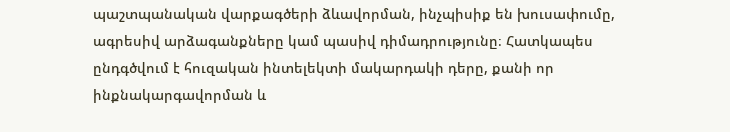պաշտպանական վարքագծերի ձևավորման, ինչպիսիք են խուսափումը, ագրեսիվ արձագանքները կամ պասիվ դիմադրությունը։ Հատկապես ընդգծվում է հուզական ինտելեկտի մակարդակի դերը, քանի որ ինքնակարգավորման և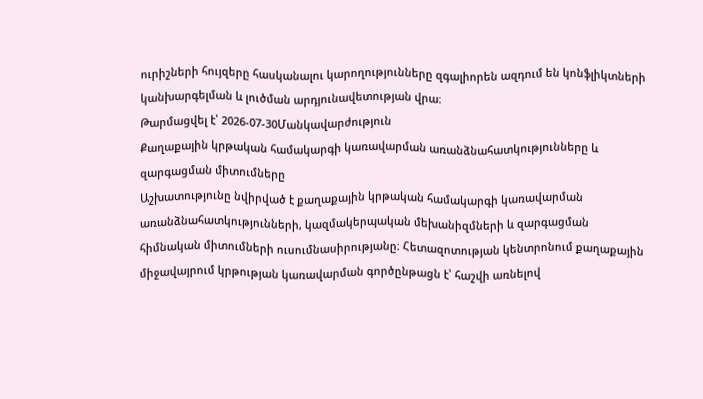ուրիշների հույզերը հասկանալու կարողությունները զգալիորեն ազդում են կոնֆլիկտների կանխարգելման և լուծման արդյունավետության վրա։
Թարմացվել է՝ 2026-07-30Մանկավարժություն
Քաղաքային կրթական համակարգի կառավարման առանձնահատկությունները և զարգացման միտումները
Աշխատությունը նվիրված է քաղաքային կրթական համակարգի կառավարման առանձնահատկությունների, կազմակերպական մեխանիզմների և զարգացման հիմնական միտումների ուսումնասիրությանը։ Հետազոտության կենտրոնում քաղաքային միջավայրում կրթության կառավարման գործընթացն է՝ հաշվի առնելով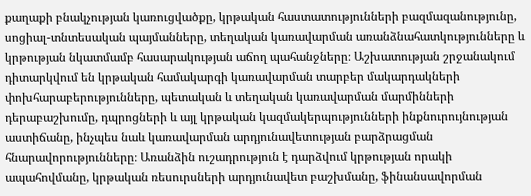քաղաքի բնակչության կառուցվածքը, կրթական հաստատությունների բազմազանությունը, սոցիալ-տնտեսական պայմանները, տեղական կառավարման առանձնահատկությունները և կրթության նկատմամբ հասարակության աճող պահանջները։ Աշխատության շրջանակում դիտարկվում են կրթական համակարգի կառավարման տարբեր մակարդակների փոխհարաբերությունները, պետական և տեղական կառավարման մարմինների դերաբաշխումը, դպրոցների և այլ կրթական կազմակերպությունների ինքնուրույնության աստիճանը, ինչպես նաև կառավարման արդյունավետության բարձրացման հնարավորությունները։ Առանձին ուշադրություն է դարձվում կրթության որակի ապահովմանը, կրթական ռեսուրսների արդյունավետ բաշխմանը, ֆինանսավորման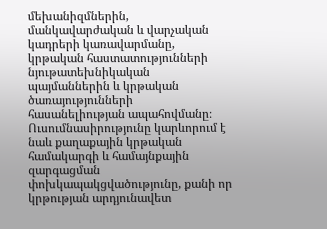մեխանիզմներին, մանկավարժական և վարչական կադրերի կառավարմանը, կրթական հաստատությունների նյութատեխնիկական պայմաններին և կրթական ծառայությունների հասանելիության ապահովմանը։ Ուսումնասիրությունը կարևորում է նաև քաղաքային կրթական համակարգի և համայնքային զարգացման փոխկապակցվածությունը, քանի որ կրթության արդյունավետ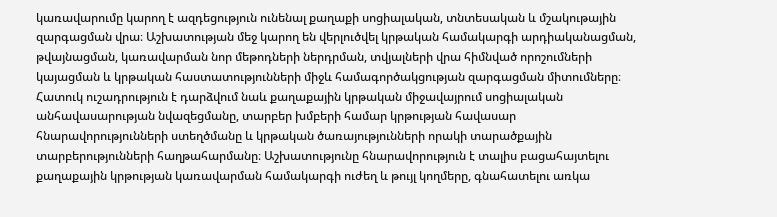կառավարումը կարող է ազդեցություն ունենալ քաղաքի սոցիալական, տնտեսական և մշակութային զարգացման վրա։ Աշխատության մեջ կարող են վերլուծվել կրթական համակարգի արդիականացման, թվայնացման, կառավարման նոր մեթոդների ներդրման, տվյալների վրա հիմնված որոշումների կայացման և կրթական հաստատությունների միջև համագործակցության զարգացման միտումները։ Հատուկ ուշադրություն է դարձվում նաև քաղաքային կրթական միջավայրում սոցիալական անհավասարության նվազեցմանը, տարբեր խմբերի համար կրթության հավասար հնարավորությունների ստեղծմանը և կրթական ծառայությունների որակի տարածքային տարբերությունների հաղթահարմանը։ Աշխատությունը հնարավորություն է տալիս բացահայտելու քաղաքային կրթության կառավարման համակարգի ուժեղ և թույլ կողմերը, գնահատելու առկա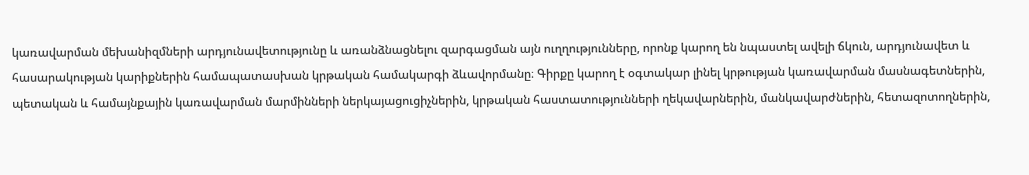կառավարման մեխանիզմների արդյունավետությունը և առանձնացնելու զարգացման այն ուղղությունները, որոնք կարող են նպաստել ավելի ճկուն, արդյունավետ և հասարակության կարիքներին համապատասխան կրթական համակարգի ձևավորմանը։ Գիրքը կարող է օգտակար լինել կրթության կառավարման մասնագետներին, պետական և համայնքային կառավարման մարմինների ներկայացուցիչներին, կրթական հաստատությունների ղեկավարներին, մանկավարժներին, հետազոտողներին,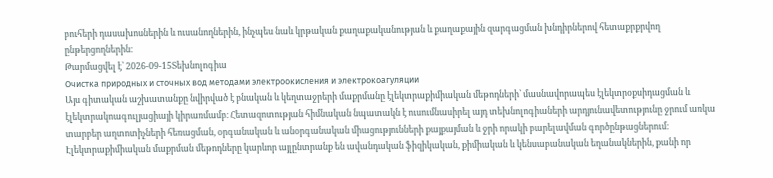բուհերի դասախոսներին և ուսանողներին, ինչպես նաև կրթական քաղաքականության և քաղաքային զարգացման խնդիրներով հետաքրքրվող ընթերցողներին։
Թարմացվել է՝ 2026-09-15Տեխնոլոգիա
Очистка природных и сточных вод методами электроокисления и электрокоагуляции
Այս գիտական աշխատանքը նվիրված է բնական և կեղտաջրերի մաքրմանը էլեկտրաքիմիական մեթոդների՝ մասնավորապես էլեկտրօքսիդացման և էլեկտրակոագուլյացիայի կիրառմամբ։ Հետազոտության հիմնական նպատակն է ուսումնասիրել այդ տեխնոլոգիաների արդյունավետությունը ջրում առկա տարբեր աղտոտիչների հեռացման, օրգանական և անօրգանական միացությունների քայքայման և ջրի որակի բարելավման գործընթացներում։ Էլեկտրաքիմիական մաքրման մեթոդները կարևոր այլընտրանք են ավանդական ֆիզիկական, քիմիական և կենսաբանական եղանակներին, քանի որ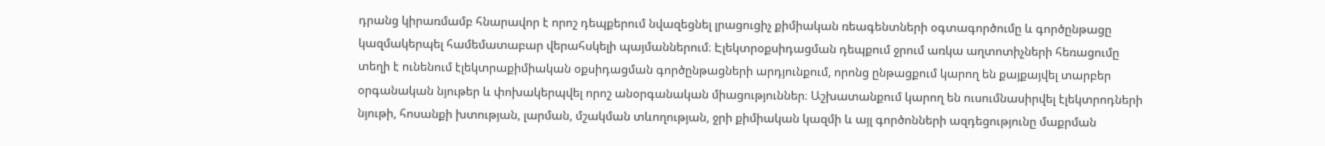դրանց կիրառմամբ հնարավոր է որոշ դեպքերում նվազեցնել լրացուցիչ քիմիական ռեագենտների օգտագործումը և գործընթացը կազմակերպել համեմատաբար վերահսկելի պայմաններում։ Էլեկտրօքսիդացման դեպքում ջրում առկա աղտոտիչների հեռացումը տեղի է ունենում էլեկտրաքիմիական օքսիդացման գործընթացների արդյունքում, որոնց ընթացքում կարող են քայքայվել տարբեր օրգանական նյութեր և փոխակերպվել որոշ անօրգանական միացություններ։ Աշխատանքում կարող են ուսումնասիրվել էլեկտրոդների նյութի, հոսանքի խտության, լարման, մշակման տևողության, ջրի քիմիական կազմի և այլ գործոնների ազդեցությունը մաքրման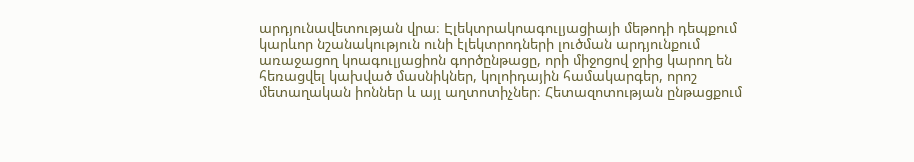արդյունավետության վրա։ Էլեկտրակոագուլյացիայի մեթոդի դեպքում կարևոր նշանակություն ունի էլեկտրոդների լուծման արդյունքում առաջացող կոագուլյացիոն գործընթացը, որի միջոցով ջրից կարող են հեռացվել կախված մասնիկներ, կոլոիդային համակարգեր, որոշ մետաղական իոններ և այլ աղտոտիչներ։ Հետազոտության ընթացքում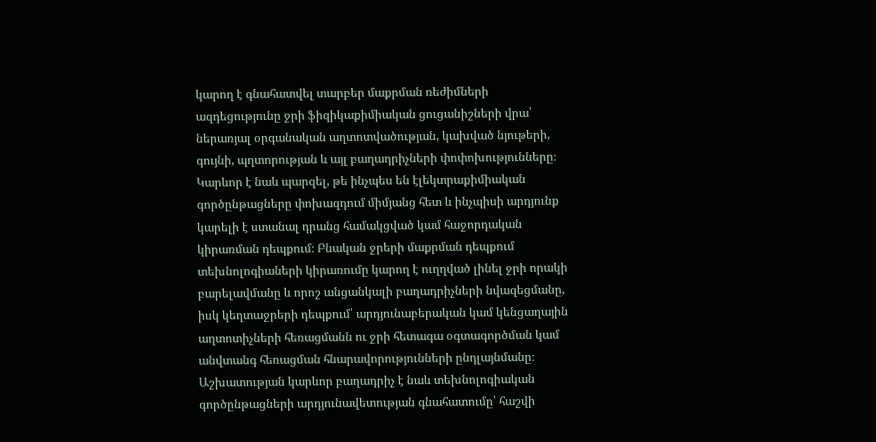կարող է գնահատվել տարբեր մաքրման ռեժիմների ազդեցությունը ջրի ֆիզիկաքիմիական ցուցանիշների վրա՝ ներառյալ օրգանական աղտոտվածության, կախված նյութերի, գույնի, պղտորության և այլ բաղադրիչների փոփոխությունները։ Կարևոր է նաև պարզել, թե ինչպես են էլեկտրաքիմիական գործընթացները փոխազդում միմյանց հետ և ինչպիսի արդյունք կարելի է ստանալ դրանց համակցված կամ հաջորդական կիրառման դեպքում։ Բնական ջրերի մաքրման դեպքում տեխնոլոգիաների կիրառումը կարող է ուղղված լինել ջրի որակի բարելավմանը և որոշ անցանկալի բաղադրիչների նվազեցմանը, իսկ կեղտաջրերի դեպքում՝ արդյունաբերական կամ կենցաղային աղտոտիչների հեռացմանն ու ջրի հետագա օգտագործման կամ անվտանգ հեռացման հնարավորությունների ընդլայնմանը։ Աշխատության կարևոր բաղադրիչ է նաև տեխնոլոգիական գործընթացների արդյունավետության գնահատումը՝ հաշվի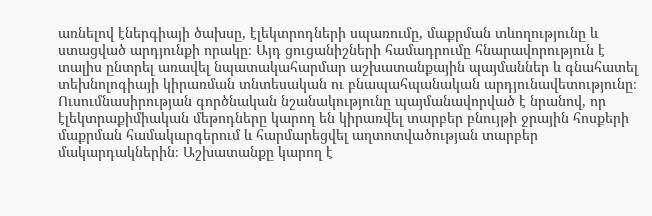առնելով էներգիայի ծախսը, էլեկտրոդների սպառումը, մաքրման տևողությունը և ստացված արդյունքի որակը։ Այդ ցուցանիշների համադրումը հնարավորություն է տալիս ընտրել առավել նպատակահարմար աշխատանքային պայմաններ և գնահատել տեխնոլոգիայի կիրառման տնտեսական ու բնապահպանական արդյունավետությունը։ Ուսումնասիրության գործնական նշանակությունը պայմանավորված է նրանով, որ էլեկտրաքիմիական մեթոդները կարող են կիրառվել տարբեր բնույթի ջրային հոսքերի մաքրման համակարգերում և հարմարեցվել աղտոտվածության տարբեր մակարդակներին։ Աշխատանքը կարող է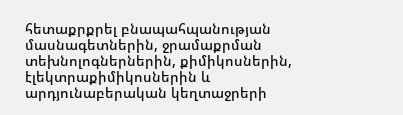հետաքրքրել բնապահպանության մասնագետներին, ջրամաքրման տեխնոլոգներներին, քիմիկոսներին, էլեկտրաքիմիկոսներին և արդյունաբերական կեղտաջրերի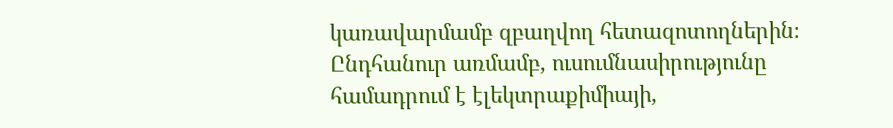կառավարմամբ զբաղվող հետազոտողներին։ Ընդհանուր առմամբ, ուսումնասիրությունը համադրում է էլեկտրաքիմիայի,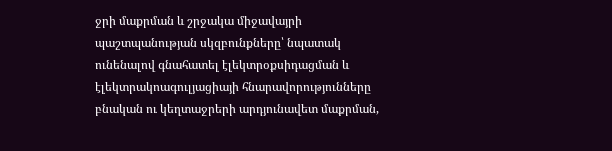ջրի մաքրման և շրջակա միջավայրի պաշտպանության սկզբունքները՝ նպատակ ունենալով գնահատել էլեկտրօքսիդացման և էլեկտրակոագուլյացիայի հնարավորությունները բնական ու կեղտաջրերի արդյունավետ մաքրման,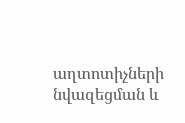աղտոտիչների նվազեցման և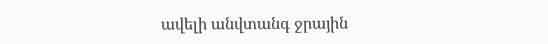ավելի անվտանգ ջրային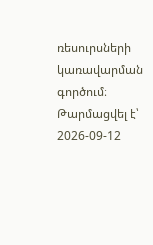ռեսուրսների կառավարման գործում։
Թարմացվել է՝ 2026-09-12